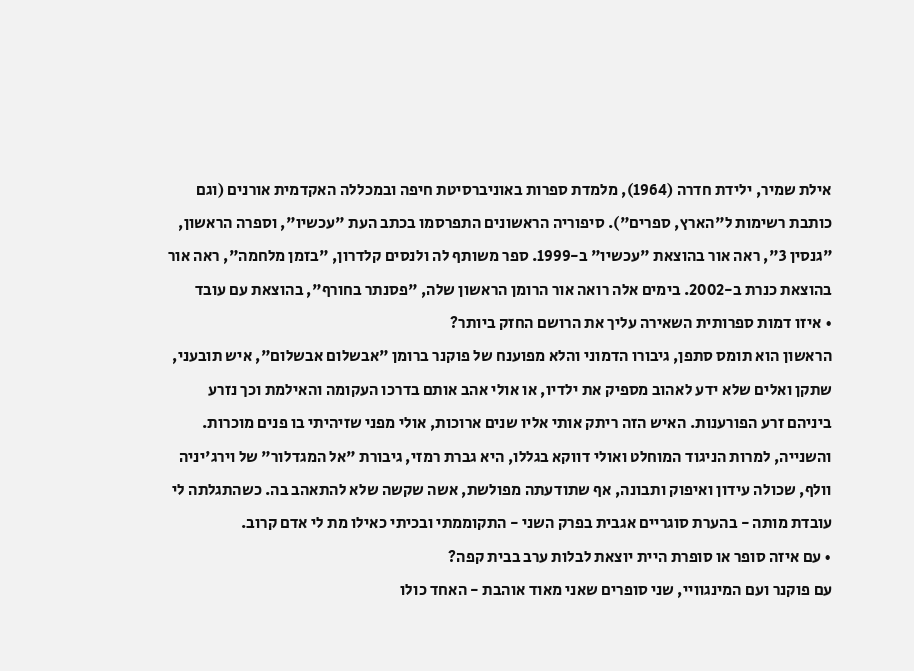אילת שמיר, ילידת חדרה (1964), מלמדת ספרות באוניברסיטת חיפה ובמכללה האקדמית אורנים (וגם כותבת רשימות ל"הארץ, ספרים"). סיפוריה הראשונים התפרסמו בכתב העת "עכשיו", וספרה הראשון, "גנסין 3", ראה אור בהוצאת "עכשיו" ב-1999. ספר משותף לה ולנסים קלדרון, "בזמן מלחמה", ראה אור בהוצאת כנרת ב-2002. בימים אלה רואה אור הרומן הראשון שלה, "פסנתר בחורף", בהוצאת עם עובד
• איזו דמות ספרותית השאירה עליך את הרושם החזק ביותר?
הראשון הוא תומס סתפן, גיבורו הדמוני והלא מפוענח של פוקנר ברומן "אבשלום אבשלום", איש תובעני, שתקן ואלים שלא ידע לאהוב מספיק את ילדיו, או אולי אהב אותם בדרכו העקומה והאילמת וכך נזרע ביניהם זרע הפורענות. האיש הזה ריתק אותי אליו שנים ארוכות, אולי מפני שזיהיתי בו פנים מוכרות. והשנייה, למרות הניגוד המוחלט ואולי דווקא בגללו, היא גברת רמזי, גיבורת "אל המגדלור" של וירג'יניה וולף, שכולה עידון ואיפוק ותבונה, אף שתודעתה מפולשת, אשה שקשה שלא להתאהב בה. כשהתגלתה לי עובדת מותה - בהערת סוגריים אגבית בפרק השני - התקוממתי ובכיתי כאילו מת לי אדם קרוב.
• עם איזה סופר או סופרת היית יוצאת לבלות ערב בבית קפה?
עם פוקנר ועם המינגוויי, שני סופרים שאני מאוד אוהבת - האחד כולו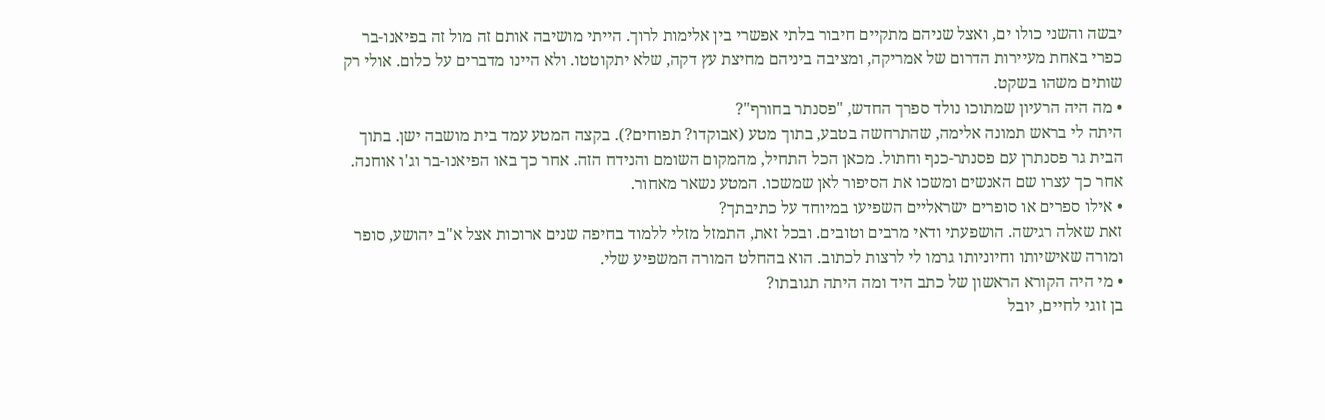יבשה והשני כולו ים, ואצל שניהם מתקיים חיבור בלתי אפשרי בין אלימות לרוך. הייתי מושיבה אותם זה מול זה בפיאנו-בר כפרי באחת מעיירות הדרום של אמריקה, ומציבה ביניהם מחיצת עץ דקה, שלא יתקוטטו. ולא היינו מדברים על כלום. אולי רק שותים משהו בשקט.
• מה היה הרעיון שמתוכו נולד ספרך החדש, "פסנתר בחורף"?
היתה לי בראש תמונה אלימה, שהתרחשה בטבע, בתוך מטע (אבוקדו? תפוחים?). בקצה המטע עמד בית מושבה ישן. בתוך הבית גר פסנתרן עם פסנתר-כנף וחתול. מכאן הכל התחיל, מהמקום השומם והנידח הזה. אחר כך באו הפיאנו-בר וג'ו אוחנה. אחר כך עצרו שם האנשים ומשכו את הסיפור לאן שמשכו. המטע נשאר מאחור.
• אילו ספרים או סופרים ישראליים השפיעו במיוחד על כתיבתך?
זאת שאלה רגישה. הושפעתי ודאי מרבים וטובים. ובכל זאת, התמזל מזלי ללמוד בחיפה שנים ארוכות אצל א"ב יהושע, סופר ומורה שאישיותו וחיוניותו גרמו לי לרצות לכתוב. הוא בהחלט המורה המשפיע שלי.
• מי היה הקורא הראשון של כתב היד ומה היתה תגובתו?
בן זוגי לחיים, יובל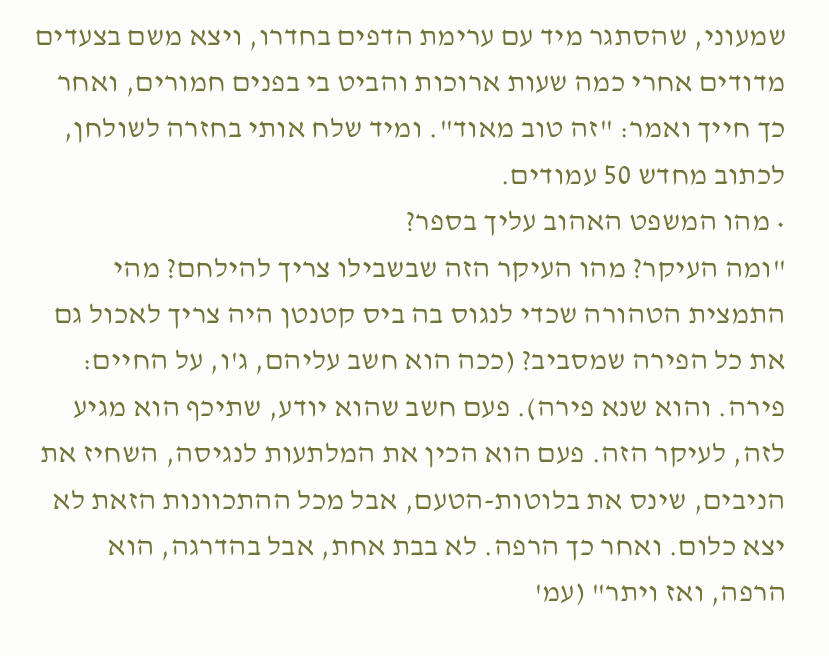שמעוני, שהסתגר מיד עם ערימת הדפים בחדרו, ויצא משם בצעדים מדודים אחרי כמה שעות ארוכות והביט בי בפנים חמורים, ואחר כך חייך ואמר: "זה טוב מאוד". ומיד שלח אותי בחזרה לשולחן, לכתוב מחדש 50 עמודים.
• מהו המשפט האהוב עליך בספר?
"ומה העיקר? מהו העיקר הזה שבשבילו צריך להילחם? מהי התמצית הטהורה שכדי לנגוס בה ביס קטנטן היה צריך לאכול גם את כל הפירה שמסביב? (ככה הוא חשב עליהם, ג'ו, על החיים: פירה. והוא שנא פירה). פעם חשב שהוא יודע, שתיכף הוא מגיע לזה, לעיקר הזה. פעם הוא הכין את המלתעות לנגיסה, השחיז את הניבים, שינס את בלוטות-הטעם, אבל מכל ההתכוונות הזאת לא יצא כלום. ואחר כך הרפה. לא בבת אחת, אבל בהדרגה, הוא הרפה, ואז ויתר" (עמ'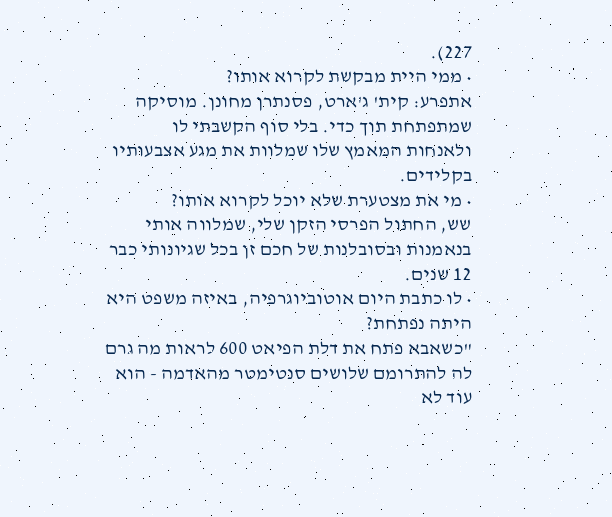227).
• ממי היית מבקשת לקרוא אותו?
אתפרע: קית' ג'ארט, פסנתרן מחונן. מוסיקה שמתפתחת תוך כדי. בלי סוף הקשבתי לו ולאנחות המאמץ שלו שמלוות את מגע אצבעותיו בקלידים.
• מי את מצטערת שלא יוכל לקרוא אותו?
שש, החתול הפרסי הזקן שלי, שמלווה אותי בנאמנות ובסובלנות של חכם זן בכל שגיונותי כבר 12 שנים.
• לו כתבת היום אוטוביוגרפיה, באיזה משפט היא היתה נפתחת?
"כשאבא פתח את דלת הפיאט 600 לראות מה גרם לה להתרומם שלושים סנטימטר מהאדמה - הוא עוד לא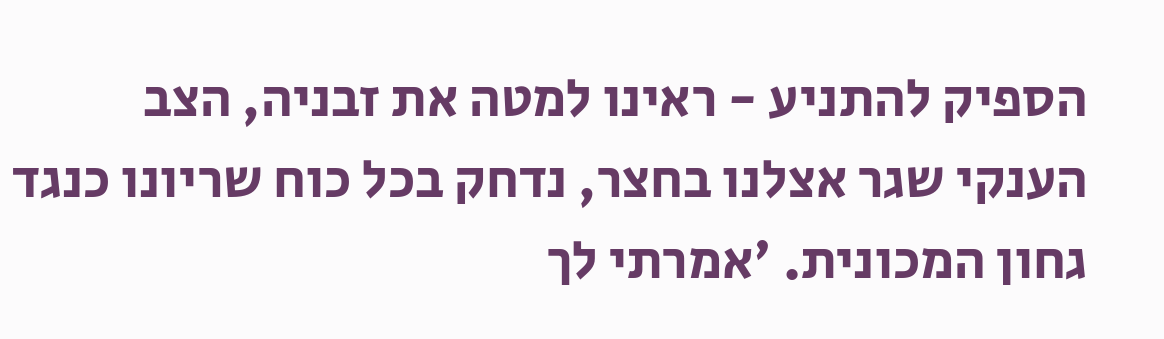הספיק להתניע - ראינו למטה את זבניה, הצב הענקי שגר אצלנו בחצר, נדחק בכל כוח שריונו כנגד גחון המכונית. 'אמרתי לך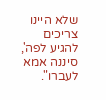שלא היינו צריכים להגיע לפה', סיננה אמא לעברו".